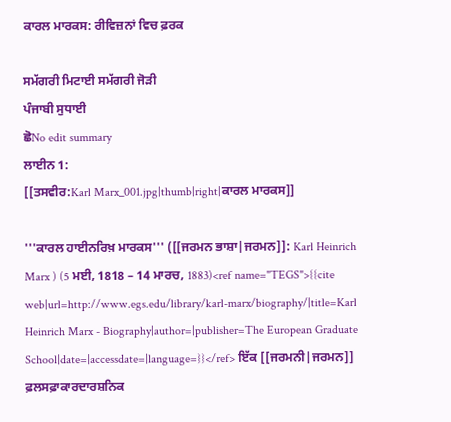ਕਾਰਲ ਮਾਰਕਸ: ਰੀਵਿਜ਼ਨਾਂ ਵਿਚ ਫ਼ਰਕ

ਸਮੱਗਰੀ ਮਿਟਾਈ ਸਮੱਗਰੀ ਜੋੜੀ
ਪੰਜਾਬੀ ਸੁਧਾਈ
ਛੋNo edit summary
ਲਾਈਨ 1:
[[ਤਸਵੀਰ:Karl Marx_001.jpg|thumb|right|ਕਾਰਲ ਮਾਰਕਸ]]

'''ਕਾਰਲ ਹਾਈਨਰਿਖ਼ ਮਾਰਕਸ''' ([[ਜਰਮਨ ਭਾਸ਼ਾ|ਜਰਮਨ]]: Karl Heinrich Marx ) (5 ਮਈ, 1818 – 14 ਮਾਰਚ, 1883)<ref name="TEGS">{{cite web|url=http://www.egs.edu/library/karl-marx/biography/|title=Karl Heinrich Marx - Biography|author=|publisher=The European Graduate School|date=|accessdate=|language=}}</ref> ਇੱਕ [[ਜਰਮਨੀ|ਜਰਮਨ]] ਫ਼ਲਸਫ਼ਾਕਾਰਦਾਰਸ਼ਨਿਕ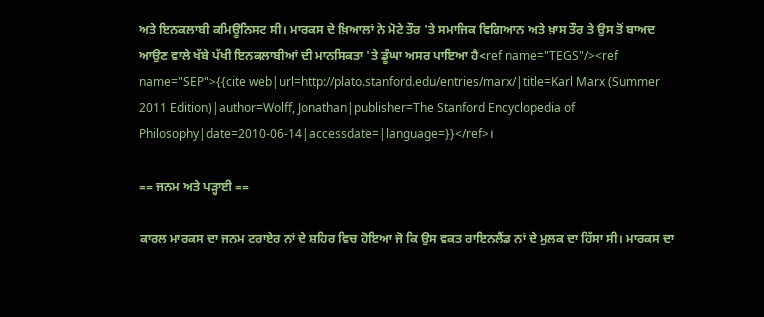ਅਤੇ ਇਨਕਲਾਬੀ ਕਮਿਊਨਿਸਟ ਸੀ। ਮਾਰਕਸ ਦੇ ਖ਼ਿਆਲਾਂ ਨੇ ਮੋਟੇ ਤੌਰ 'ਤੇ ਸਮਾਜਿਕ ਵਿਗਿਆਨ ਅਤੇ ਖ਼ਾਸ ਤੌਰ ਤੇ ਉਸ ਤੋਂ ਬਾਅਦ ਆਉਣ ਵਾਲੇ ਖੱਬੇ ਪੱਖੀ ਇਨਕਲਾਬੀਆਂ ਦੀ ਮਾਨਸਿਕਤਾ 'ਤੇ ਡੂੰਘਾ ਅਸਰ ਪਾਇਆ ਹੈ<ref name="TEGS"/><ref name="SEP">{{cite web|url=http://plato.stanford.edu/entries/marx/|title=Karl Marx (Summer 2011 Edition)|author=Wolff, Jonathan|publisher=The Stanford Encyclopedia of Philosophy|date=2010-06-14|accessdate=|language=}}</ref>।

== ਜਨਮ ਅਤੇ ਪੜ੍ਹਾਈ ==

ਕਾਰਲ ਮਾਰਕਸ ਦਾ ਜਨਮ ਟਰਾਏਰ ਨਾਂ ਦੇ ਸ਼ਹਿਰ ਵਿਚ ਹੋਇਆ ਜੋ ਕਿ ਉਸ ਵਕਤ ਰਾਇਨਲੈਂਡ ਨਾਂ ਦੇ ਮੁਲਕ ਦਾ ਹਿੱਸਾ ਸੀ। ਮਾਰਕਸ ਦਾ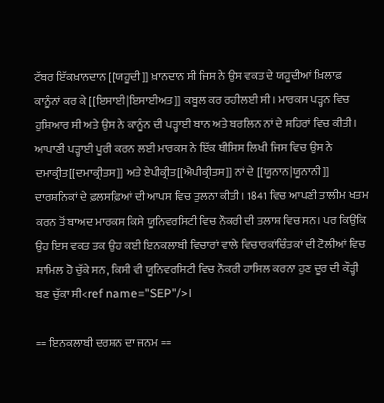ਟੱਬਰ ਇੱਕਖ਼ਾਨਦਾਨ [[ਯਹੂਦੀ]] ਖ਼ਾਨਦਾਨ ਸੀ‌ ਜਿਸ ਨੇ ਉਸ ਵਕਤ ਦੇ ਯਹੂਦੀਆਂ ਖ਼ਿਲਾਫ਼ ਕਾਨੂੰਨਾਂ ਕਰ ਕੇ [[ਇਸਾਈ|ਇਸਾਈਅਤ]] ਕਬੂਲ ਕਰ ਰਹੀਲਈ ਸੀ। ਮਾਰਕਸ ਪੜ੍ਹਨ ਵਿਚ ਹੁਸ਼ਿਆਰ ਸੀ ਅਤੇ ਉਸ ਨੇ ਕਾਨੂੰਨ ਦੀ ਪੜ੍ਹਾਈ‌ ਬਾਨ ਅਤੇ ਬਰਲਿਨ ਨਾਂ ਦੇ ਸ਼ਹਿਰਾਂ ਵਿਚ ਕੀਤੀ‌। ਆਪਾਣੀ ਪੜ੍ਹਾਈ ਪੂਰੀ ਕਰਨ ਲਈ‌ ਮਾਰਕਸ ਨੇ ਇੱਕ ਥੀਸਿਸ ਲਿਖੀ ਜਿਸ ਵਿਚ ਉਸ ਨੇ ਦਮਾਕ੍ਰੀਤ[[ਦਮਾਕ੍ਰੀਤਸ]] ਅਤੇ ਏਪੀਕ੍ਰੀਤ[[ਐਪੀਕ੍ਰੀਤਸ]] ਨਾਂ ਦੇ [[ਯੂਨਾਨ|ਯੂਨਾਨੀ]] ਦਾਰਸ਼ਨਿਕਾਂ ਦੇ ਫ਼ਲਸਫ਼ਿਆਂ ਦੀ ਆਪਸ ਵਿਚ ਤੁਲਨਾ ਕੀਤੀ। 1841 ਵਿਚ ਆਪਣੀ ਤਾਲੀਮ ਖਤਮ ਕਰਨ ਤੋਂ ਬਾਅਦ ਮਾਰਕਸ ਕਿਸੇ ਯੂਨਿਵਰਸਿਟੀ ਵਿਚ ਨੌਕਰੀ ਦੀ‌ ਤਲਾਸ਼ ਵਿਚ ਸਨ। ਪਰ ਕਿਉਂਕਿ ਉਹ ਇਸ ਵਕਤ ਤਕ ਉਹ ਕਈ ਇਨਕਲਾਬੀ ਵਿਚਾਰਾਂ ਵਾਲੇ ਵਿਚਾਰਕਾਂਚਿੰਤਕਾਂ ਦੀ ਟੋਲੀਆਂ ਵਿਚ ਸ਼ਾਮਿਲ ਹੋ ਚੁੱਕੇ ਸਨ, ਕਿਸੀ ਵੀ ਯੂਨਿਵਰਸਿਟੀ ਵਿਚ ਨੌਕਰੀ ਹਾਸਿਲ ਕਰਨਾ ਹੁਣ ਦੂਰ ਦੀ‌ ਕੌੜ੍ਹੀ ਬਣ ਚੁੱਕਾ ਸੀ<ref name="SEP"/>।

== ਇਨਕਲਾਬੀ ਦਰਸ਼ਨ ਦਾ ਜਨਮ ==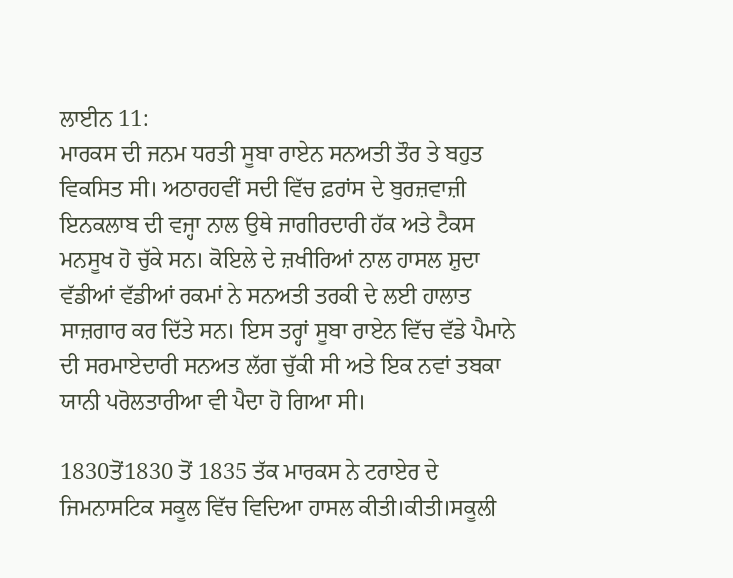ਲਾਈਨ 11:
ਮਾਰਕਸ ਦੀ ਜਨਮ ਧਰਤੀ ਸੂਬਾ ਰਾਏਨ ਸਨਅਤੀ ਤੌਰ ਤੇ ਬਹੁਤ ਵਿਕਸਿਤ ਸੀ। ਅਠਾਰਹਵੀਂ ਸਦੀ ਵਿੱਚ ਫ਼ਰਾਂਸ ਦੇ ਬੁਰਜ਼ਵਾਜ਼ੀ ਇਨਕਲਾਬ ਦੀ ਵਜ੍ਹਾ ਨਾਲ ਉਥੇ ਜਾਗੀਰਦਾਰੀ ਹੱਕ ਅਤੇ ਟੈਕਸ ਮਨਸੂਖ ਹੋ ਚੁੱਕੇ ਸਨ। ਕੋਇਲੇ ਦੇ ਜ਼ਖੀਰਿਆਂ ਨਾਲ ਹਾਸਲ ਸ਼ੁਦਾ ਵੱਡੀਆਂ ਵੱਡੀਆਂ ਰਕਮਾਂ ਨੇ ਸਨਅਤੀ ਤਰਕੀ ਦੇ ਲਈ ਹਾਲਾਤ ਸਾਜ਼ਗਾਰ ਕਰ ਦਿੱਤੇ ਸਨ। ਇਸ ਤਰ੍ਹਾਂ ਸੂਬਾ ਰਾਏਨ ਵਿੱਚ ਵੱਡੇ ਪੈਮਾਨੇ ਦੀ ਸਰਮਾਏਦਾਰੀ ਸਨਅਤ ਲੱਗ ਚੁੱਕੀ ਸੀ ਅਤੇ ਇਕ ਨਵਾਂ ਤਬਕਾ ਯਾਨੀ ਪਰੋਲਤਾਰੀਆ ਵੀ ਪੈਦਾ ਹੋ ਗਿਆ ਸੀ।

1830ਤੋਂ1830 ਤੋਂ 1835 ਤੱਕ ਮਾਰਕਸ ਨੇ ਟਰਾਏਰ ਦੇ ਜਿਮਨਾਸਟਿਕ ਸਕੂਲ ਵਿੱਚ ਵਿਦਿਆ ਹਾਸਲ ਕੀਤੀ।ਕੀਤੀ।ਸਕੂਲੀ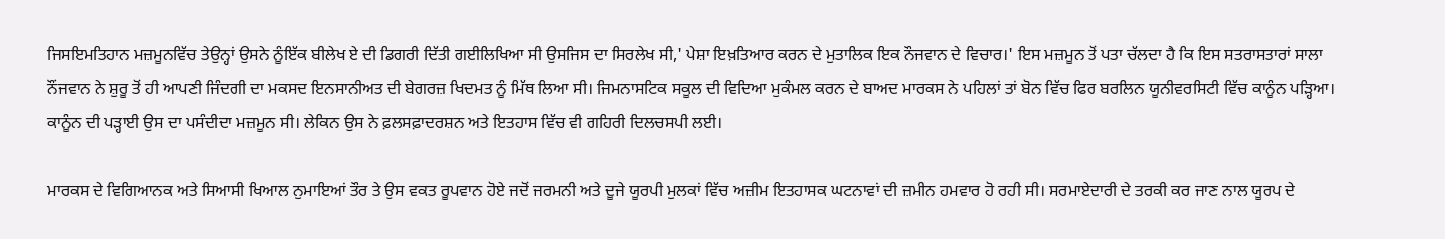ਜਿਸਇਮਤਿਹਾਨ ਮਜ਼ਮੂਨਵਿੱਚ ਤੇਉਨ੍ਹਾਂ ਉਸਨੇ ਨੂੰਇੱਕ ਬੀਲੇਖ ਏ ਦੀ ਡਿਗਰੀ ਦਿੱਤੀ ਗਈਲਿਖਿਆ ਸੀ ਉਸਜਿਸ ਦਾ ਸਿਰਲੇਖ ਸੀ,' ਪੇਸ਼ਾ ਇਖ਼ਤਿਆਰ ਕਰਨ ਦੇ ਮੁਤਾਲਿਕ ਇਕ ਨੌਜਵਾਨ ਦੇ ਵਿਚਾਰ।' ਇਸ ਮਜ਼ਮੂਨ ਤੋਂ ਪਤਾ ਚੱਲਦਾ ਹੈ ਕਿ ਇਸ ਸਤਰਾਸਤਾਰਾਂ ਸਾਲਾ ਨੌਂਜਵਾਨ ਨੇ ਸ਼ੁਰੂ ਤੋਂ ਹੀ ਆਪਣੀ ਜਿੰਦਗੀ ਦਾ ਮਕਸਦ ਇਨਸਾਨੀਅਤ ਦੀ ਬੇਗਰਜ਼ ਖਿਦਮਤ ਨੂੰ ਮਿੱਥ ਲਿਆ ਸੀ। ਜਿਮਨਾਸਟਿਕ ਸਕੂਲ ਦੀ ਵਿਦਿਆ ਮੁਕੰਮਲ ਕਰਨ ਦੇ ਬਾਅਦ ਮਾਰਕਸ ਨੇ ਪਹਿਲਾਂ ਤਾਂ ਬੋਨ ਵਿੱਚ ਫਿਰ ਬਰਲਿਨ ਯੂਨੀਵਰਸਿਟੀ ਵਿੱਚ ਕਾਨੂੰਨ ਪੜ੍ਹਿਆ। ਕਾਨੂੰਨ ਦੀ ਪੜ੍ਹਾਈ ਉਸ ਦਾ ਪਸੰਦੀਦਾ ਮਜ਼ਮੂਨ ਸੀ। ਲੇਕਿਨ ਉਸ ਨੇ ਫ਼ਲਸਫ਼ਾਦਰਸ਼ਨ ਅਤੇ ਇਤਹਾਸ ਵਿੱਚ ਵੀ ਗਹਿਰੀ ਦਿਲਚਸਪੀ ਲਈ।

ਮਾਰਕਸ ਦੇ ਵਿਗਿਆਨਕ ਅਤੇ ਸਿਆਸੀ ਖਿਆਲ ਨੁਮਾਇਆਂ ਤੌਰ ਤੇ ਉਸ ਵਕਤ ਰੂਪਵਾਨ ਹੋਏ ਜਦੋਂ ਜਰਮਨੀ ਅਤੇ ਦੂਜੇ ਯੂਰਪੀ ਮੁਲਕਾਂ ਵਿੱਚ ਅਜ਼ੀਮ ਇਤਹਾਸਕ ਘਟਨਾਵਾਂ ਦੀ ਜ਼ਮੀਨ ਹਮਵਾਰ ਹੋ ਰਹੀ ਸੀ। ਸਰਮਾਏਦਾਰੀ ਦੇ ਤਰਕੀ ਕਰ ਜਾਣ ਨਾਲ ਯੂਰਪ ਦੇ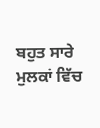ਬਹੁਤ ਸਾਰੇ ਮੁਲਕਾਂ ਵਿੱਚ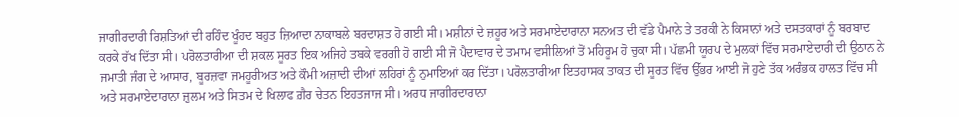ਜਾਗੀਰਦਾਰੀ ਰਿਸ਼ਤਿਆਂ ਦੀ ਰਹਿੰਦ ਖੂੰਹਦ ਬਹੁਤ ਜ਼ਿਆਦਾ ਨਾਕਾਬਲੇ ਬਰਦਾਸ਼ਤ ਹੋ ਗਈ ਸੀ। ਮਸ਼ੀਨਾਂ ਦੇ ਜ਼ਹੂਰ ਅਤੇ ਸਰਮਾਏਦਾਰਾਨਾ ਸਨਅਤ ਦੀ ਵੱਡੇ ਪੈਮਾਨੇ ਤੇ ਤਰਕੀ ਨੇ ਕਿਸਾਨਾਂ ਅਤੇ ਦਸਤਕਾਰਾਂ ਨੂੰ ਬਰਬਾਦ ਕਰਕੇ ਰੱਖ ਦਿੱਤਾ ਸੀ। ਪਰੋਲਤਾਰੀਆ ਦੀ ਸ਼ਕਲ ਸੂਰਤ ਇਕ ਅਜਿਹੇ ਤਬਕੇ ਵਰਗੀ ਹੋ ਗਈ ਸੀ ਜੋ ਪੈਦਾਵਾਰ ਦੇ ਤਮਾਮ ਵਸੀਲਿਆਂ ਤੋਂ ਮਹਿਰੂਮ ਹੋ ਚੁਕਾ ਸੀ। ਪੱਛਮੀ ਯੂਰਪ ਦੇ ਮੁਲਕਾਂ ਵਿੱਚ ਸਰਮਾਏਦਾਰੀ ਦੀ ਉਠਾਨ ਨੇ ਜਮਾਤੀ ਜੰਗ ਦੇ ਆਸਾਰ, ਬੂਰਜ਼ਵਾ ਜਮਹੂਰੀਅਤ ਅਤੇ ਕੌਮੀ ਅਜ਼ਾਦੀ ਦੀਆਂ ਲਹਿਰਾਂ ਨੂੰ ਨੁਮਾਇਆਂ ਕਰ ਦਿੱਤਾ। ਪਰੋਲਤਾਰੀਆ ਇਤਹਾਸਕ ਤਾਕਤ ਦੀ ਸੂਰਤ ਵਿੱਚ ਉੱਭਰ ਆਈ ਜੋ ਹੁਣੇ ਤੱਕ ਅਰੰਭਕ ਹਾਲਤ ਵਿੱਚ ਸੀ ਅਤੇ ਸਰਮਾਏਦਾਰਾਨਾ ਜ਼ੁਲਮ ਅਤੇ ਸਿਤਮ ਦੇ ਖਿਲਾਫ ਗ਼ੈਰ ਚੇਤਨ ਇਹਤਜਾਜ ਸੀ। ਅਰਧ ਜਾਗੀਰਦਾਰਾਨਾ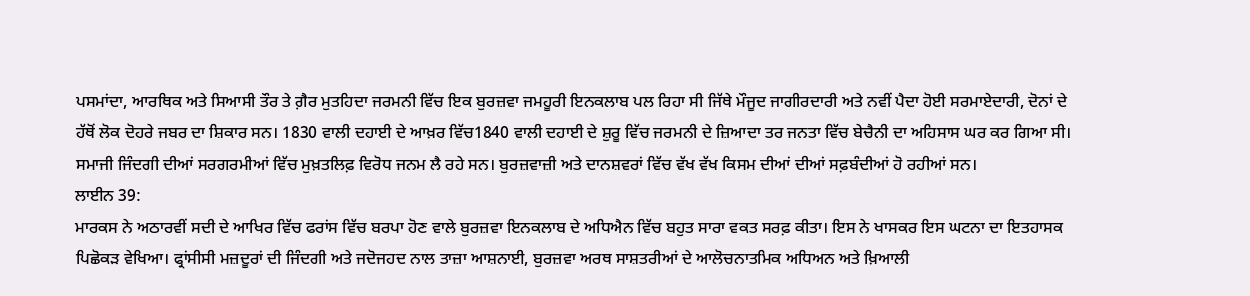ਪਸਮਾਂਦਾ, ਆਰਥਿਕ ਅਤੇ ਸਿਆਸੀ ਤੌਰ ਤੇ ਗ਼ੈਰ ਮੁਤਹਿਦਾ ਜਰਮਨੀ ਵਿੱਚ ਇਕ ਬੁਰਜ਼ਵਾ ਜਮਹੂਰੀ ਇਨਕਲਾਬ ਪਲ ਰਿਹਾ ਸੀ ਜਿੱਥੇ ਮੌਜੂਦ ਜਾਗੀਰਦਾਰੀ ਅਤੇ ਨਵੀਂ ਪੈਦਾ ਹੋਈ ਸਰਮਾਏਦਾਰੀ, ਦੋਨਾਂ ਦੇ ਹੱਥੋਂ ਲੋਕ ਦੋਹਰੇ ਜਬਰ ਦਾ ਸ਼ਿਕਾਰ ਸਨ। 1830 ਵਾਲੀ ਦਹਾਈ ਦੇ ਆਖ਼ਰ ਵਿੱਚ1840 ਵਾਲੀ ਦਹਾਈ ਦੇ ਸ਼ੁਰੂ ਵਿੱਚ ਜਰਮਨੀ ਦੇ ਜ਼ਿਆਦਾ ਤਰ ਜਨਤਾ ਵਿੱਚ ਬੇਚੈਨੀ ਦਾ ਅਹਿਸਾਸ ਘਰ ਕਰ ਗਿਆ ਸੀ। ਸਮਾਜੀ ਜਿੰਦਗੀ ਦੀਆਂ ਸਰਗਰਮੀਆਂ ਵਿੱਚ ਮੁਖ਼ਤਲਿਫ਼ ਵਿਰੋਧ ਜਨਮ ਲੈ ਰਹੇ ਸਨ। ਬੁਰਜ਼ਵਾਜ਼ੀ ਅਤੇ ਦਾਨਸ਼ਵਰਾਂ ਵਿੱਚ ਵੱਖ ਵੱਖ ਕਿਸਮ ਦੀਆਂ ਦੀਆਂ ਸਫ਼ਬੰਦੀਆਂ ਹੋ ਰਹੀਆਂ ਸਨ।
ਲਾਈਨ 39:
ਮਾਰਕਸ ਨੇ ਅਠਾਰਵੀਂ ਸਦੀ ਦੇ ਆਖਿਰ ਵਿੱਚ ਫਰਾਂਸ ਵਿੱਚ ਬਰਪਾ ਹੋਣ ਵਾਲੇ ਬੁਰਜ਼ਵਾ ਇਨਕਲਾਬ ਦੇ ਅਧਿਐਨ ਵਿੱਚ ਬਹੁਤ ਸਾਰਾ ਵਕਤ ਸਰਫ਼ ਕੀਤਾ। ਇਸ ਨੇ ਖਾਸਕਰ ਇਸ ਘਟਨਾ ਦਾ ਇਤਹਾਸਕ ਪਿਛੋਕੜ ਵੇਖਿਆ। ਫ੍ਰਾਂਸੀਸੀ ਮਜ਼ਦੂਰਾਂ ਦੀ ਜਿੰਦਗੀ ਅਤੇ ਜਦੋਜਹਦ ਨਾਲ ਤਾਜ਼ਾ ਆਸ਼ਨਾਈ, ਬੁਰਜ਼ਵਾ ਅਰਥ ਸਾਸ਼ਤਰੀਆਂ ਦੇ ਆਲੋਚਨਾਤਮਿਕ ਅਧਿਅਨ ਅਤੇ ਖ਼ਿਆਲੀ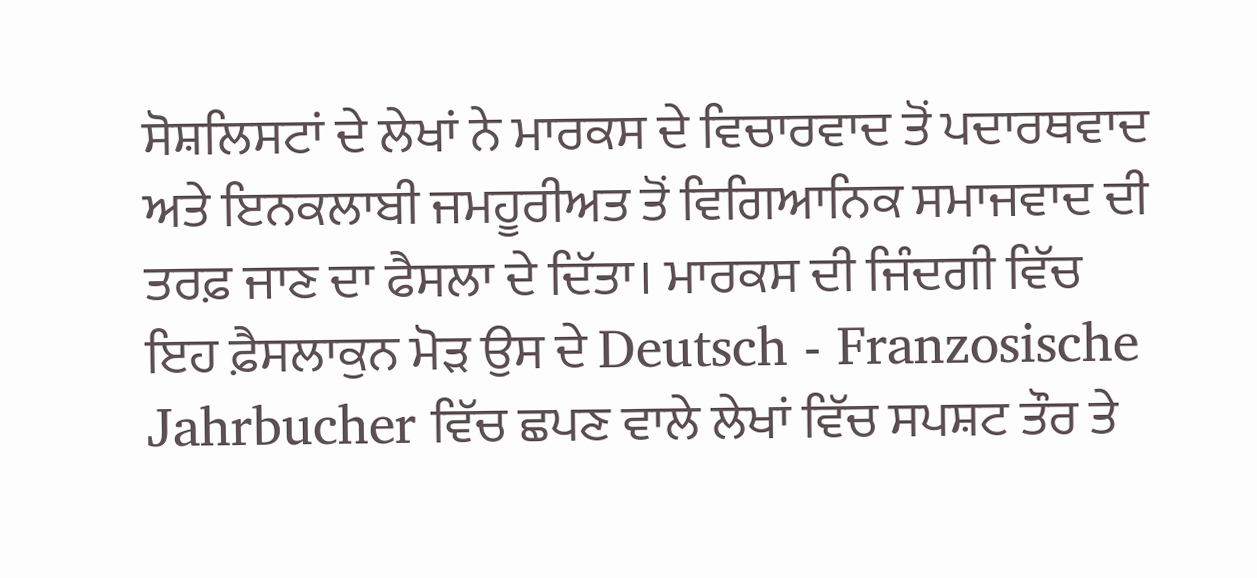ਸੋਸ਼ਲਿਸਟਾਂ ਦੇ ਲੇਖਾਂ ਨੇ ਮਾਰਕਸ ਦੇ ਵਿਚਾਰਵਾਦ ਤੋਂ ਪਦਾਰਥਵਾਦ ਅਤੇ ਇਨਕਲਾਬੀ ਜਮਹੂਰੀਅਤ ਤੋਂ ਵਿਗਿਆਨਿਕ ਸਮਾਜਵਾਦ ਦੀ ਤਰਫ਼ ਜਾਣ ਦਾ ਫੈਸਲਾ ਦੇ ਦਿੱਤਾ। ਮਾਰਕਸ ਦੀ ਜਿੰਦਗੀ ਵਿੱਚ ਇਹ ਫ਼ੈਸਲਾਕੁਨ ਮੋੜ ਉਸ ਦੇ Deutsch - Franzosische Jahrbucher ਵਿੱਚ ਛਪਣ ਵਾਲੇ ਲੇਖਾਂ ਵਿੱਚ ਸਪਸ਼ਟ ਤੌਰ ਤੇ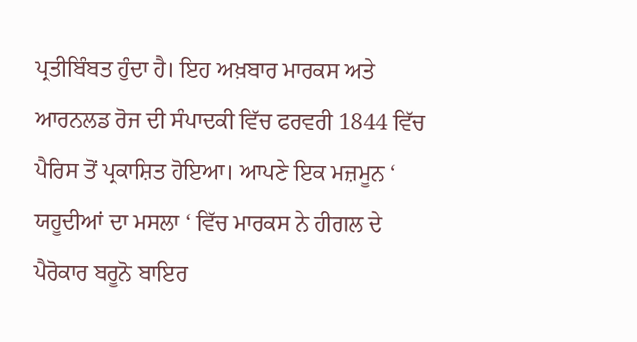ਪ੍ਰਤੀਬਿੰਬਤ ਹੁੰਦਾ ਹੈ। ਇਹ ਅਖ਼ਬਾਰ ਮਾਰਕਸ ਅਤੇ ਆਰਨਲਡ ਰੋਜ ਦੀ ਸੰਪਾਦਕੀ ਵਿੱਚ ਫਰਵਰੀ 1844 ਵਿੱਚ ਪੈਰਿਸ ਤੋਂ ਪ੍ਰਕਾਸ਼ਿਤ ਹੋਇਆ। ਆਪਣੇ ਇਕ ਮਜ਼ਮੂਨ ‘ ਯਹੂਦੀਆਂ ਦਾ ਮਸਲਾ ‘ ਵਿੱਚ ਮਾਰਕਸ ਨੇ ਹੀਗਲ ਦੇ ਪੈਰੋਕਾਰ ਬਰੂਨੋ ਬਾਇਰ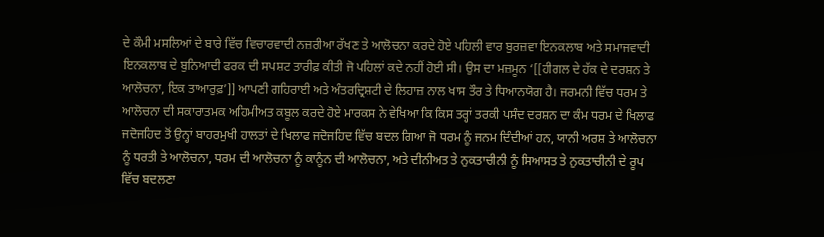ਦੇ ਕੌਮੀ ਮਸਲਿਆਂ ਦੇ ਬਾਰੇ ਵਿੱਚ ਵਿਚਾਰਵਾਦੀ ਨਜ਼ਰੀਆ ਰੱਖਣ ਤੇ ਆਲੋਚਨਾ ਕਰਦੇ ਹੋਏ ਪਹਿਲੀ ਵਾਰ ਬੁਰਜ਼ਵਾ ਇਨਕਲਾਬ ਅਤੇ ਸਮਾਜਵਾਦੀ ਇਨਕਲਾਬ ਦੇ ਬੁਨਿਆਦੀ ਫਰਕ ਦੀ ਸਪਸ਼ਟ ਤਾਰੀਫ਼ ਕੀਤੀ ਜੋ ਪਹਿਲਾਂ ਕਦੇ ਨਹੀਂ ਹੋਈ ਸੀ। ਉਸ ਦਾ ਮਜ਼ਮੂਨ ‘[[ਹੀਗਲ ਦੇ ਹੱਕ ਦੇ ਦਰਸ਼ਨ ਤੇ ਆਲੋਚਨਾ, ਇਕ ਤਾਆਰੁਫ਼’]] ਆਪਣੀ ਗਹਿਰਾਈ ਅਤੇ ਅੰਤਰਦ੍ਰਿਸ਼ਟੀ ਦੇ ਲਿਹਾਜ਼ ਨਾਲ ਖਾਸ ਤੌਰ ਤੇ ਧਿਆਨਯੋਗ ਹੈ। ਜਰਮਨੀ ਵਿੱਚ ਧਰਮ ਤੇ ਆਲੋਚਨਾ ਦੀ ਸਕਾਰਾਤਮਕ ਅਹਿਮੀਅਤ ਕਬੂਲ ਕਰਦੇ ਹੋਏ ਮਾਰਕਸ ਨੇ ਵੇਖਿਆ ਕਿ ਕਿਸ ਤਰ੍ਹਾਂ ਤਰਕੀ ਪਸੰਦ ਦਰਸ਼ਨ ਦਾ ਕੰਮ ਧਰਮ ਦੇ ਖਿਲਾਫ ਜਦੋਜਹਿਦ ਤੋਂ ਉਨ੍ਹਾਂ ਬਾਹਰਮੁਖੀ ਹਾਲਤਾਂ ਦੇ ਖਿਲਾਫ ਜਦੋਜਹਿਦ ਵਿੱਚ ਬਦਲ ਗਿਆ ਜੋ ਧਰਮ ਨੂੰ ਜਨਮ ਦਿੰਦੀਆਂ ਹਨ, ਯਾਨੀ ਅਰਸ਼ ਤੇ ਆਲੋਚਨਾ ਨੂੰ ਧਰਤੀ ਤੇ ਆਲੋਚਨਾ, ਧਰਮ ਦੀ ਆਲੋਚਨਾ ਨੂੰ ਕਾਨੂੰਨ ਦੀ ਆਲੋਚਨਾ, ਅਤੇ ਦੀਨੀਅਤ ਤੇ ਨੁਕਤਾਚੀਨੀ ਨੂੰ ਸਿਆਸਤ ਤੇ ਨੁਕਤਾਚੀਨੀ ਦੇ ਰੂਪ ਵਿੱਚ ਬਦਲਣਾ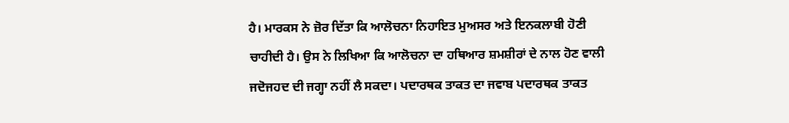ਹੈ। ਮਾਰਕਸ ਨੇ ਜ਼ੋਰ ਦਿੱਤਾ ਕਿ ਆਲੋਚਨਾ ਨਿਹਾਇਤ ਮੁਅਸਰ ਅਤੇ ਇਨਕਲਾਬੀ ਹੋਣੀ ਚਾਹੀਦੀ ਹੈ। ਉਸ ਨੇ ਲਿਖਿਆ ਕਿ ਆਲੋਚਨਾ ਦਾ ਹਥਿਆਰ ਸ਼ਮਸ਼ੀਰਾਂ ਦੇ ਨਾਲ ਹੋਣ ਵਾਲੀ ਜਦੋਜਹਦ ਦੀ ਜਗ੍ਹਾ ਨਹੀਂ ਲੈ ਸਕਦਾ। ਪਦਾਰਥਕ ਤਾਕਤ ਦਾ ਜਵਾਬ ਪਦਾਰਥਕ ਤਾਕਤ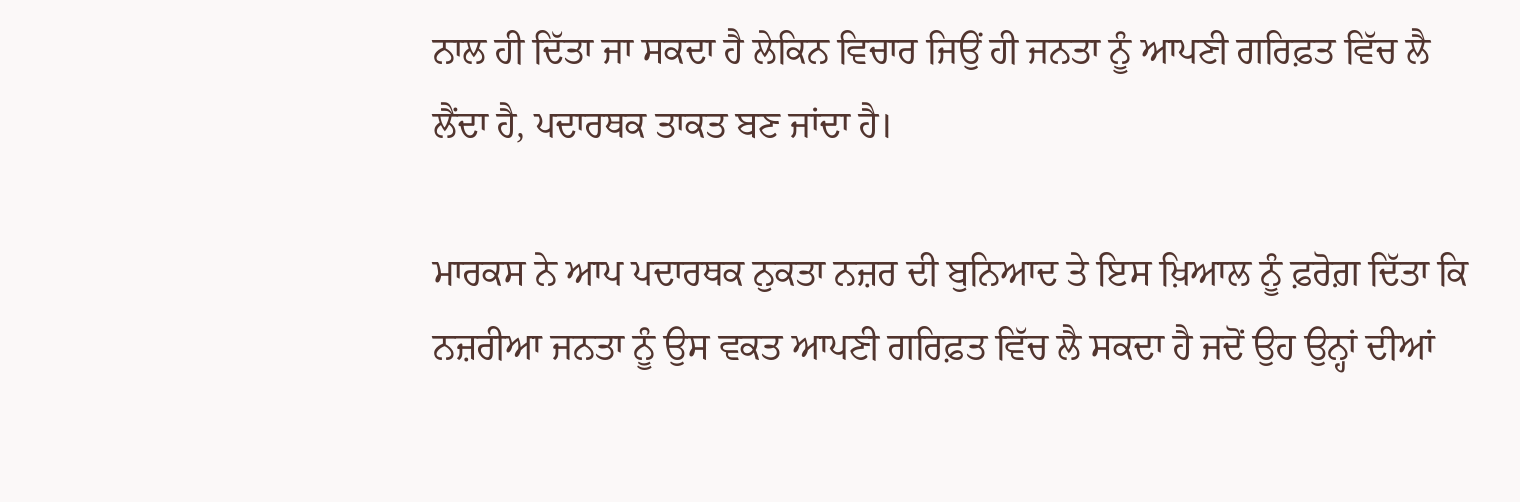ਨਾਲ ਹੀ ਦਿੱਤਾ ਜਾ ਸਕਦਾ ਹੈ ਲੇਕਿਨ ਵਿਚਾਰ ਜਿਉਂ ਹੀ ਜਨਤਾ ਨੂੰ ਆਪਣੀ ਗਰਿਫ਼ਤ ਵਿੱਚ ਲੈ ਲੈਂਦਾ ਹੈ, ਪਦਾਰਥਕ ਤਾਕਤ ਬਣ ਜਾਂਦਾ ਹੈ।

ਮਾਰਕਸ ਨੇ ਆਪ ਪਦਾਰਥਕ ਨੁਕਤਾ ਨਜ਼ਰ ਦੀ ਬੁਨਿਆਦ ਤੇ ਇਸ ਖ਼ਿਆਲ ਨੂੰ ਫ਼ਰੋਗ਼ ਦਿੱਤਾ ਕਿ ਨਜ਼ਰੀਆ ਜਨਤਾ ਨੂੰ ਉਸ ਵਕਤ ਆਪਣੀ ਗਰਿਫ਼ਤ ਵਿੱਚ ਲੈ ਸਕਦਾ ਹੈ ਜਦੋਂ ਉਹ ਉਨ੍ਹਾਂ ਦੀਆਂ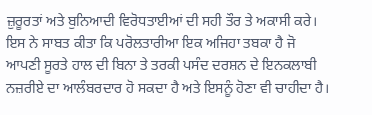ਜ਼ੁਰੂਰਤਾਂ ਅਤੇ ਬੁਨਿਆਦੀ ਵਿਰੋਧਤਾਈਆਂ ਦੀ ਸਹੀ ਤੌਰ ਤੇ ਅਕਾਸੀ ਕਰੇ। ਇਸ ਨੇ ਸਾਬਤ ਕੀਤਾ ਕਿ ਪਰੋਲਤਾਰੀਆ ਇਕ ਅਜਿਹਾ ਤਬਕਾ ਹੈ ਜੋ ਆਪਣੀ ਸੂਰਤੇ ਹਾਲ ਦੀ ਬਿਨਾ ਤੇ ਤਰਕੀ ਪਸੰਦ ਦਰਸ਼ਨ ਦੇ ਇਨਕਲਾਬੀ ਨਜ਼ਰੀਏ ਦਾ ਆਲੰਬਰਦਾਰ ਹੋ ਸਕਦਾ ਹੈ ਅਤੇ ਇਸਨੂੰ ਹੋਣਾ ਵੀ ਚਾਹੀਦਾ ਹੈ।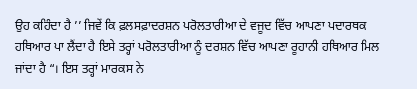ਉਹ ਕਹਿੰਦਾ ਹੈ ’’ ਜਿਵੇਂ ਕਿ ਫ਼ਲਸਫ਼ਾਦਰਸ਼ਨ ਪਰੋਲਤਾਰੀਆ ਦੇ ਵਜੂਦ ਵਿੱਚ ਆਪਣਾ ਪਦਾਰਥਕ ਹਥਿਆਰ ਪਾ ਲੈਂਦਾ ਹੈ ਇਸੇ ਤਰ੍ਹਾਂ ਪਰੋਲਤਾਰੀਆ ਨੂੰ ਦਰਸ਼ਨ ਵਿੱਚ ਆਪਣਾ ਰੂਹਾਨੀ ਹਥਿਆਰ ਮਿਲ ਜਾਂਦਾ ਹੈ “। ਇਸ ਤਰ੍ਹਾਂ ਮਾਰਕਸ ਨੇ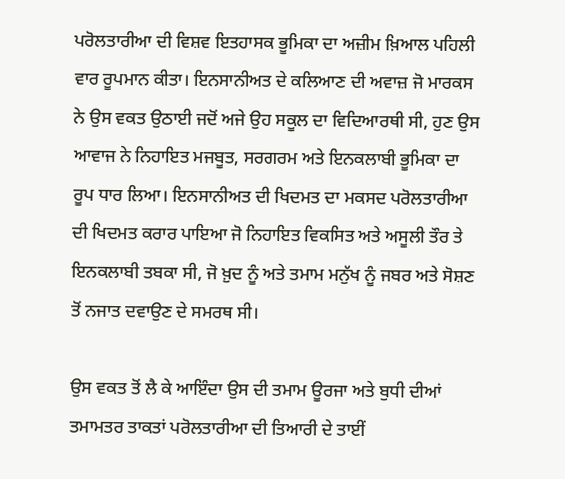ਪਰੋਲਤਾਰੀਆ ਦੀ ਵਿਸ਼ਵ ਇਤਹਾਸਕ ਭੂਮਿਕਾ ਦਾ ਅਜ਼ੀਮ ਖ਼ਿਆਲ ਪਹਿਲੀ ਵਾਰ ਰੂਪਮਾਨ ਕੀਤਾ। ਇਨਸਾਨੀਅਤ ਦੇ ਕਲਿਆਣ ਦੀ ਅਵਾਜ਼ ਜੋ ਮਾਰਕਸ ਨੇ ਉਸ ਵਕਤ ਉਠਾਈ ਜਦੋਂ ਅਜੇ ਉਹ ਸਕੂਲ ਦਾ ਵਿਦਿਆਰਥੀ ਸੀ, ਹੁਣ ਉਸ ਆਵਾਜ ਨੇ ਨਿਹਾਇਤ ਮਜਬੂਤ, ਸਰਗਰਮ ਅਤੇ ਇਨਕਲਾਬੀ ਭੂਮਿਕਾ ਦਾ ਰੂਪ ਧਾਰ ਲਿਆ। ਇਨਸਾਨੀਅਤ ਦੀ ਖਿਦਮਤ ਦਾ ਮਕਸਦ ਪਰੋਲਤਾਰੀਆ ਦੀ ਖਿਦਮਤ ਕਰਾਰ ਪਾਇਆ ਜੋ ਨਿਹਾਇਤ ਵਿਕਸਿਤ ਅਤੇ ਅਸੂਲੀ ਤੌਰ ਤੇ ਇਨਕਲਾਬੀ ਤਬਕਾ ਸੀ, ਜੋ ਖ਼ੁਦ ਨੂੰ ਅਤੇ ਤਮਾਮ ਮਨੁੱਖ ਨੂੰ ਜਬਰ ਅਤੇ ਸੋਸ਼ਣ ਤੋਂ ਨਜਾਤ ਦਵਾਉਣ ਦੇ ਸਮਰਥ ਸੀ।

ਉਸ ਵਕਤ ਤੋਂ ਲੈ ਕੇ ਆਇੰਦਾ ਉਸ ਦੀ ਤਮਾਮ ਊਰਜਾ ਅਤੇ ਬੁਧੀ ਦੀਆਂ ਤਮਾਮਤਰ ਤਾਕਤਾਂ ਪਰੋਲਤਾਰੀਆ ਦੀ ਤਿਆਰੀ ਦੇ ਤਾਈਂ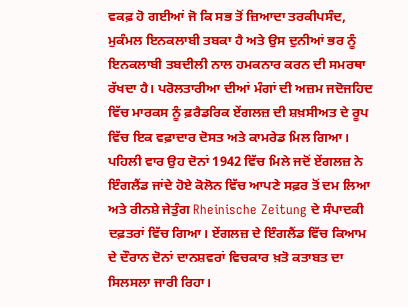ਵਕਫ਼ ਹੋ ਗਈਆਂ ਜੋ ਕਿ ਸਭ ਤੋਂ ਜ਼ਿਆਦਾ ਤਰਕੀਪਸੰਦ, ਮੁਕੰਮਲ ਇਨਕਲਾਬੀ ਤਬਕਾ ਹੈ ਅਤੇ ਉਸ ਦੁਨੀਆਂ ਭਰ ਨੂੰ ਇਨਕਲਾਬੀ ਤਬਦੀਲੀ ਨਾਲ ਹਮਕਨਾਰ ਕਰਨ ਦੀ ਸਮਰਥਾ ਰੱਖਦਾ ਹੈ। ਪਰੋਲਤਾਰੀਆ ਦੀਆਂ ਮੰਗਾਂ ਦੀ ਅਜ਼ਮ ਜਦੋਜਹਿਦ ਵਿੱਚ ਮਾਰਕਸ ਨੂੰ ਫ਼ਰੈਡਰਿਕ ਏਂਗਲਜ਼ ਦੀ ਸ਼ਖ਼ਸੀਅਤ ਦੇ ਰੂਪ ਵਿੱਚ ਇਕ ਵਫ਼ਾਦਾਰ ਦੋਸਤ ਅਤੇ ਕਾਮਰੇਡ ਮਿਲ ਗਿਆ। ਪਹਿਲੀ ਵਾਰ ਉਹ ਦੋਨਾਂ 1942 ਵਿੱਚ ਮਿਲੇ ਜਦੋਂ ਏਂਗਲਜ਼ ਨੇ ਇੰਗਲੈਂਡ ਜਾਂਦੇ ਹੋਏ ਕੋਲੋਨ ਵਿੱਚ ਆਪਣੇ ਸਫ਼ਰ ਤੋਂ ਦਮ ਲਿਆ ਅਤੇ ਰੀਨਸ਼ੇ ਜੇਤੁੰਗ Rheinische Zeitung ਦੇ ਸੰਪਾਦਕੀ ਦਫ਼ਤਰਾਂ ਵਿੱਚ ਗਿਆ। ਏਂਗਲਜ਼ ਦੇ ਇੰਗਲੈਂਡ ਵਿੱਚ ਕਿਆਮ ਦੇ ਦੌਰਾਨ ਦੋਨਾਂ ਦਾਨਸ਼ਵਰਾਂ ਵਿਚਕਾਰ ਖ਼ਤੋ ਕਤਾਬਤ ਦਾ ਸਿਲਸਲਾ ਜਾਰੀ ਰਿਹਾ।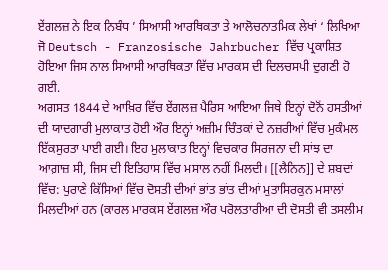ਏਂਗਲਜ਼ ਨੇ ਇਕ ਨਿਬੰਧ ’ ਸਿਆਸੀ ਆਰਥਿਕਤਾ ਤੇ ਆਲੋਚਨਾਤਮਿਕ ਲੇਖਾਂ ‘ ਲਿਖਿਆ ਜੋ Deutsch - Franzosische Jahrbucher ਵਿੱਚ ਪ੍ਰਕਾਸ਼ਿਤ ਹੋਇਆ ਜਿਸ ਨਾਲ ਸਿਆਸੀ ਆਰਥਿਕਤਾ ਵਿੱਚ ਮਾਰਕਸ ਦੀ ਦਿਲਚਸਪੀ ਦੁਗਣੀ ਹੋ ਗਈ.
ਅਗਸਤ 1844 ਦੇ ਆਖ਼ਿਰ ਵਿੱਚ ਏਂਗਲਜ਼ ਪੈਰਿਸ ਆਇਆ ਜਿਥੇ ਇਨ੍ਹਾਂ ਦੋਨੋਂ ਹਸਤੀਆਂ ਦੀ ਯਾਦਗਾਰੀ ਮੁਲਾਕਾਤ ਹੋਈ ਔਰ ਇਨ੍ਹਾਂ ਅਜ਼ੀਮ ਚਿੰਤਕਾਂ ਦੇ ਨਜ਼ਰੀਆਂ ਵਿੱਚ ਮੁਕੰਮਲ ਇੱਕਸੁਰਤਾ ਪਾਈ ਗਈ। ਇਹ ਮੁਲਾਕਾਤ ਇਨ੍ਹਾਂ ਵਿਚਕਾਰ ਸਿਰਜਨਾ ਦੀ ਸਾਂਝ ਦਾ ਆਗ਼ਾਜ਼ ਸੀ, ਜਿਸ ਦੀ ਇਤਿਹਾਸ ਵਿੱਚ ਮਸਾਲ ਨਹੀਂ ਮਿਲਦੀ। [[ਲੈਨਿਨ]] ਦੇ ਸ਼ਬਦਾਂ ਵਿੱਚ: ਪੁਰਾਣੇ ਕਿੱਸਿਆਂ ਵਿੱਚ ਦੋਸਤੀ ਦੀਆਂ ਭਾਂਤ ਭਾਂਤ ਦੀਆਂ ਮੁਤਾਸਿਰਕੁਨ ਮਸਾਲਾਂ ਮਿਲਦੀਆਂ ਹਨ (ਕਾਰਲ ਮਾਰਕਸ ਏਂਗਲਜ਼ ਔਰ ਪਰੋਲਤਾਰੀਆ ਦੀ ਦੋਸਤੀ ਵੀ ਤਸਲੀਮ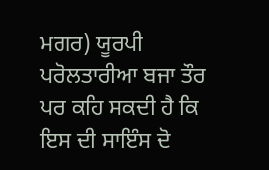ਮਗਰ) ਯੂਰਪੀ ਪਰੋਲਤਾਰੀਆ ਬਜਾ ਤੌਰ ਪਰ ਕਹਿ ਸਕਦੀ ਹੈ ਕਿ ਇਸ ਦੀ ਸਾਇੰਸ ਦੋ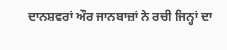ਦਾਨਸ਼ਵਰਾਂ ਔਰ ਜਾਨਬਾਜ਼ਾਂ ਨੇ ਰਚੀ ਜਿਨ੍ਹਾਂ ਦਾ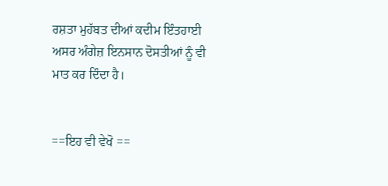ਰਸ਼ਤਾ ਮੁਹੱਬਤ ਦੀਆਂ ਕਦੀਮ ਇੰਤਹਾਈ ਅਸਰ ਅੰਗੇਜ਼ ਇਨਸਾਨ ਦੋਸਤੀਆਂ ਨੂੰ ਵੀ ਮਾਤ ਕਰ ਦਿੰਦਾ ਹੈ।


==ਇਹ ਵੀ ਵੇਖੋ ==